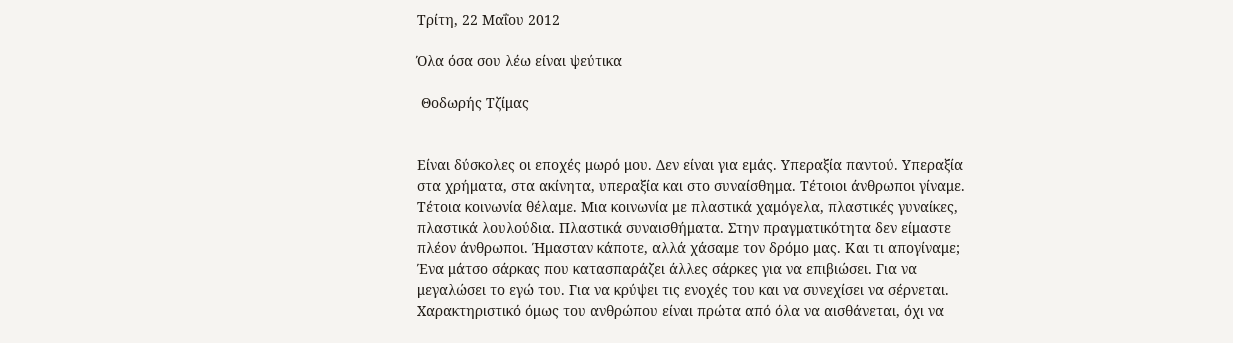Τρίτη, 22 Μαΐου 2012

Όλα όσα σου λέω είναι ψεύτικα

 Θοδωρής Τζίμας


Είναι δύσκολες οι εποχές μωρό μου. Δεν είναι για εμάς. Υπεραξία παντού. Υπεραξία στα χρήματα, στα ακίνητα, υπεραξία και στο συναίσθημα. Τέτοιοι άνθρωποι γίναμε. Τέτοια κοινωνία θέλαμε. Μια κοινωνία με πλαστικά χαμόγελα, πλαστικές γυναίκες, πλαστικά λουλούδια. Πλαστικά συναισθήματα. Στην πραγματικότητα δεν είμαστε πλέον άνθρωποι. Ήμασταν κάποτε, αλλά χάσαμε τον δρόμο μας. Και τι απογίναμε; Ένα μάτσο σάρκας που κατασπαράζει άλλες σάρκες για να επιβιώσει. Για να μεγαλώσει το εγώ του. Για να κρύψει τις ενοχές του και να συνεχίσει να σέρνεται. Χαρακτηριστικό όμως του ανθρώπου είναι πρώτα από όλα να αισθάνεται, όχι να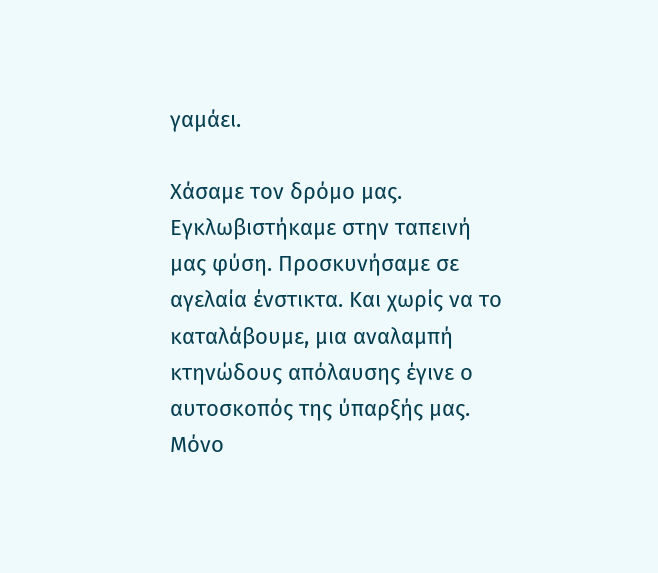γαμάει.

Χάσαμε τον δρόμο μας. Εγκλωβιστήκαμε στην ταπεινή μας φύση. Προσκυνήσαμε σε αγελαία ένστικτα. Και χωρίς να το καταλάβουμε, μια αναλαμπή κτηνώδους απόλαυσης έγινε ο αυτοσκοπός της ύπαρξής μας. Μόνο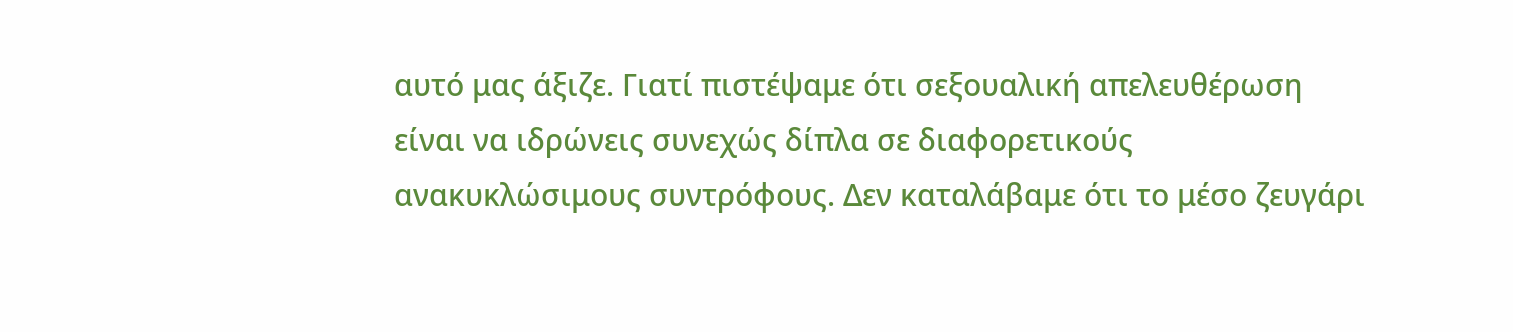αυτό μας άξιζε. Γιατί πιστέψαμε ότι σεξουαλική απελευθέρωση είναι να ιδρώνεις συνεχώς δίπλα σε διαφορετικούς ανακυκλώσιμους συντρόφους. Δεν καταλάβαμε ότι το μέσο ζευγάρι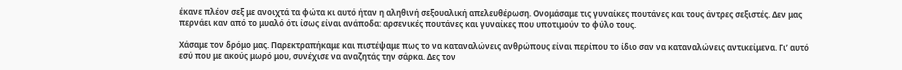έκανε πλέον σεξ με ανοιχτά τα φώτα κι αυτό ήταν η αληθινή σεξουαλική απελευθέρωση. Ονομάσαμε τις γυναίκες πουτάνες και τους άντρες σεξιστές. Δεν μας περνάει καν από το μυαλό ότι ίσως είναι ανάποδα: αρσενικές πουτάνες και γυναίκες που υποτιμούν το φύλο τους.

Χάσαμε τον δρόμο μας. Παρεκτραπήκαμε και πιστέψαμε πως το να καταναλώνεις ανθρώπους είναι περίπου το ίδιο σαν να καταναλώνεις αντικείμενα. Γι’ αυτό εσύ που με ακούς μωρό μου, συνέχισε να αναζητάς την σάρκα. Δες τον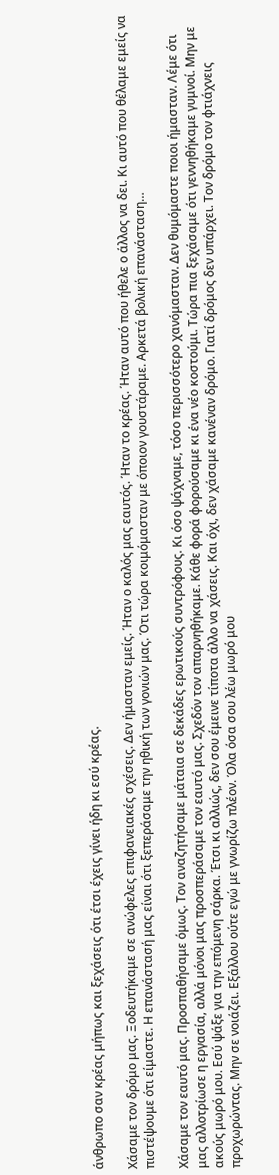άνθρωπο σαν κρέας μήπως και ξεχάσεις ότι έτσι έχεις γίνει ήδη κι εσύ κρέας.

Χάσαμε τον δρόμο μας. Ξοδευτήκαμε σε ανώφελες επιφανειακές σχέσεις. Δεν ήμασταν εμείς. Ήταν ο καλός μας εαυτός. Ήταν το κρέας. Ήταν αυτό που ήθελε ο άλλος να δει. Κι αυτό που θέλαμε εμείς να πιστέψουμε ότι είμαστε. Η επανάστασή μας είναι ότι ξεπεράσαμε την ηθική των γονιών μας. Ότι τώρα κοιμόμασταν με όποιον γουστάραμε. Αρκετά βολική επανάσταση…

Χάσαμε τον εαυτό μας. Προσπαθήσαμε όμως. Τον αναζητήσαμε μάταια σε δεκάδες ερωτικούς συντρόφους. Κι όσο ψάχναμε, τόσο περισσότερο χανόμασταν. Δεν θυμόμαστε ποιοι ήμασταν. Λέμε ότι μας αλλοτρίωσε η εργασία, αλλά μόνοι μας προσπεράσαμε τον εαυτό μας. Σχεδόν τον απαρνηθήκαμε. Κάθε φορά φορούσαμε κι ένα νέο κοστούμι. Τώρα πια ξεχάσαμε ότι γεννηθήκαμε γυμνοί. Μην με ακούς μωρό μου. Εσύ ψάξε για την επόμενη σάρκα. Έτσι κι αλλιώς, δεν σου έμεινε τίποτα άλλο να χάσεις. Και όχι, δεν χάσαμε κανέναν δρόμο. Γιατί δρόμος δεν υπάρχει. Τον δρόμο τον φτιάχνεις προχωρώντας. Μην σε νοιάζει. Εξάλλου ούτε εγώ με γνωρίζω πλέον. Όλα όσα σου λέω μωρό μου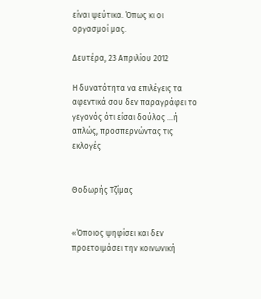είναι ψεύτικα. Όπως κι οι οργασμοί μας.

Δευτέρα, 23 Απριλίου 2012

Η δυνατότητα να επιλέγεις τα αφεντικά σου δεν παραγράφει το γεγονός ότι είσαι δούλος ...ή απλώς, προσπερνώντας τις εκλογές


Θοδωρής Τζίμας


«Όποιος ψηφίσει και δεν προετοιμάσει την κοινωνική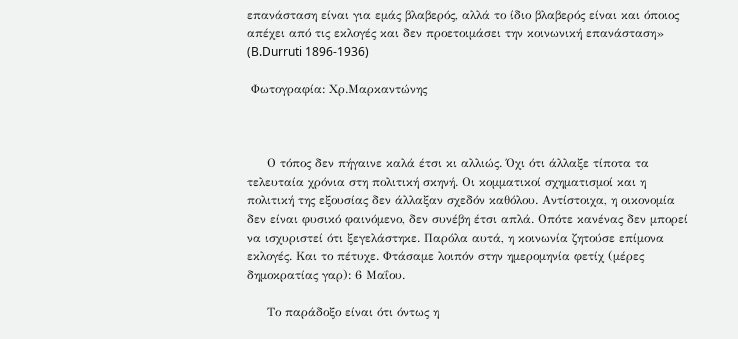επανάσταση είναι για εμάς βλαβερός, αλλά το ίδιο βλαβερός είναι και όποιος απέχει από τις εκλογές και δεν προετοιμάσει την κοινωνική επανάσταση» (B.Durruti 1896-1936)

 Φωτογραφία: Χρ.Μαρκαντώνης



     Ο τόπος δεν πήγαινε καλά έτσι κι αλλιώς. Όχι ότι άλλαξε τίποτα τα τελευταία χρόνια στη πολιτική σκηνή. Οι κομματικοί σχηματισμοί και η πολιτική της εξουσίας δεν άλλαξαν σχεδόν καθόλου. Αντίστοιχα, η οικονομία δεν είναι φυσικό φαινόμενο, δεν συνέβη έτσι απλά. Οπότε κανένας δεν μπορεί να ισχυριστεί ότι ξεγελάστηκε. Παρόλα αυτά, η κοινωνία ζητούσε επίμονα εκλογές. Και το πέτυχε. Φτάσαμε λοιπόν στην ημερομηνία φετίχ (μέρες δημοκρατίας γαρ): 6 Μαΐου.

     Το παράδοξο είναι ότι όντως η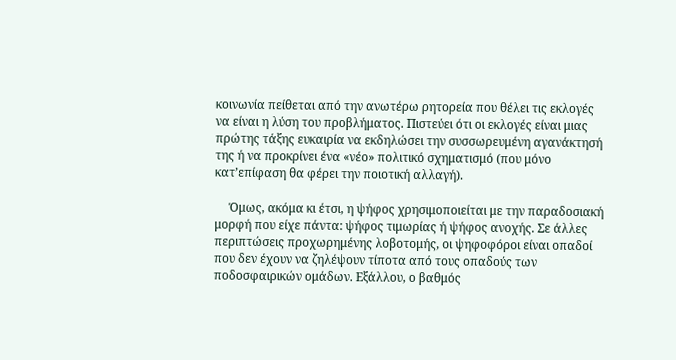κοινωνία πείθεται από την ανωτέρω ρητορεία που θέλει τις εκλογές να είναι η λύση του προβλήματος. Πιστεύει ότι οι εκλογές είναι μιας πρώτης τάξης ευκαιρία να εκδηλώσει την συσσωρευμένη αγανάκτησή της ή να προκρίνει ένα «νέο» πολιτικό σχηματισμό (που μόνο κατ’επίφαση θα φέρει την ποιοτική αλλαγή).

     Όμως, ακόμα κι έτσι, η ψήφος χρησιμοποιείται με την παραδοσιακή μορφή που είχε πάντα: ψήφος τιμωρίας ή ψήφος ανοχής. Σε άλλες περιπτώσεις προχωρημένης λοβοτομής, οι ψηφοφόροι είναι οπαδοί που δεν έχουν να ζηλέψουν τίποτα από τους οπαδούς των ποδοσφαιρικών ομάδων. Εξάλλου, ο βαθμός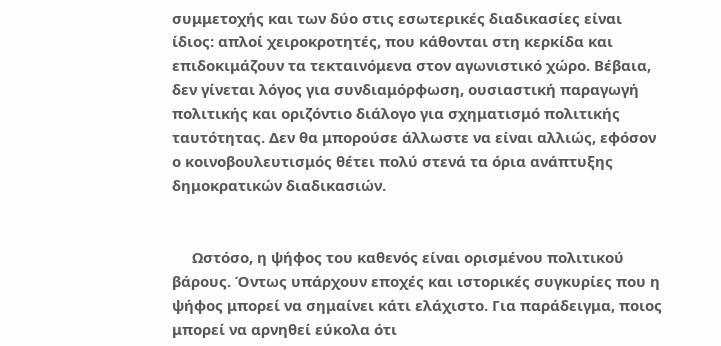συμμετοχής και των δύο στις εσωτερικές διαδικασίες είναι ίδιος: απλοί χειροκροτητές, που κάθονται στη κερκίδα και επιδοκιμάζουν τα τεκταινόμενα στον αγωνιστικό χώρο. Βέβαια, δεν γίνεται λόγος για συνδιαμόρφωση, ουσιαστική παραγωγή πολιτικής και οριζόντιο διάλογο για σχηματισμό πολιτικής ταυτότητας. Δεν θα μπορούσε άλλωστε να είναι αλλιώς, εφόσον ο κοινοβουλευτισμός θέτει πολύ στενά τα όρια ανάπτυξης δημοκρατικών διαδικασιών.


     Ωστόσο, η ψήφος του καθενός είναι ορισμένου πολιτικού βάρους. Όντως υπάρχουν εποχές και ιστορικές συγκυρίες που η ψήφος μπορεί να σημαίνει κάτι ελάχιστο. Για παράδειγμα, ποιος μπορεί να αρνηθεί εύκολα ότι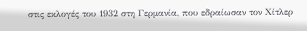στις εκλογές του 1932 στη Γερμανία, που εδραίωσαν τον Χίτλερ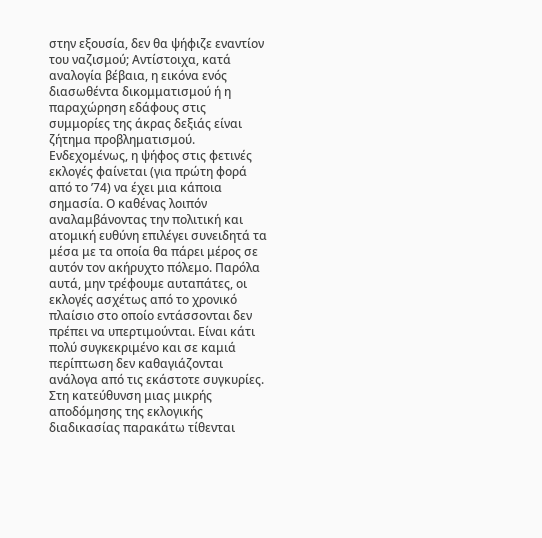στην εξουσία, δεν θα ψήφιζε εναντίον του ναζισμού; Αντίστοιχα, κατά αναλογία βέβαια, η εικόνα ενός διασωθέντα δικομματισμού ή η παραχώρηση εδάφους στις συμμορίες της άκρας δεξιάς είναι ζήτημα προβληματισμού. Ενδεχομένως, η ψήφος στις φετινές εκλογές φαίνεται (για πρώτη φορά από το ’74) να έχει μια κάποια σημασία. Ο καθένας λοιπόν αναλαμβάνοντας την πολιτική και ατομική ευθύνη επιλέγει συνειδητά τα μέσα με τα οποία θα πάρει μέρος σε αυτόν τον ακήρυχτο πόλεμο. Παρόλα αυτά, μην τρέφουμε αυταπάτες, οι εκλογές ασχέτως από το χρονικό πλαίσιο στο οποίο εντάσσονται δεν πρέπει να υπερτιμούνται. Είναι κάτι πολύ συγκεκριμένο και σε καμιά περίπτωση δεν καθαγιάζονται ανάλογα από τις εκάστοτε συγκυρίες. Στη κατεύθυνση μιας μικρής αποδόμησης της εκλογικής διαδικασίας παρακάτω τίθενται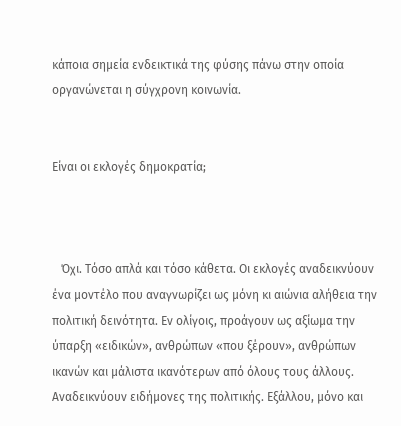κάποια σημεία ενδεικτικά της φύσης πάνω στην οποία οργανώνεται η σύγχρονη κοινωνία.


Είναι οι εκλογές δημοκρατία;



   Όχι. Τόσο απλά και τόσο κάθετα. Οι εκλογές αναδεικνύουν ένα μοντέλο που αναγνωρίζει ως μόνη κι αιώνια αλήθεια την πολιτική δεινότητα. Εν ολίγοις, προάγουν ως αξίωμα την ύπαρξη «ειδικών», ανθρώπων «που ξέρουν», ανθρώπων ικανών και μάλιστα ικανότερων από όλους τους άλλους. Αναδεικνύουν ειδήμονες της πολιτικής. Εξάλλου, μόνο και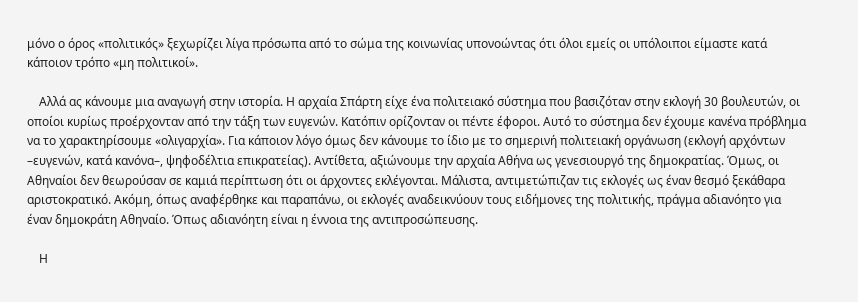μόνο ο όρος «πολιτικός» ξεχωρίζει λίγα πρόσωπα από το σώμα της κοινωνίας υπονοώντας ότι όλοι εμείς οι υπόλοιποι είμαστε κατά κάποιον τρόπο «μη πολιτικοί».

    Αλλά ας κάνουμε μια αναγωγή στην ιστορία. Η αρχαία Σπάρτη είχε ένα πολιτειακό σύστημα που βασιζόταν στην εκλογή 30 βουλευτών, οι οποίοι κυρίως προέρχονταν από την τάξη των ευγενών. Κατόπιν ορίζονταν οι πέντε έφοροι. Αυτό το σύστημα δεν έχουμε κανένα πρόβλημα να το χαρακτηρίσουμε «ολιγαρχία». Για κάποιον λόγο όμως δεν κάνουμε το ίδιο με το σημερινή πολιτειακή οργάνωση (εκλογή αρχόντων –ευγενών, κατά κανόνα–, ψηφοδέλτια επικρατείας). Αντίθετα, αξιώνουμε την αρχαία Αθήνα ως γενεσιουργό της δημοκρατίας. Όμως, οι Αθηναίοι δεν θεωρούσαν σε καμιά περίπτωση ότι οι άρχοντες εκλέγονται. Μάλιστα, αντιμετώπιζαν τις εκλογές ως έναν θεσμό ξεκάθαρα αριστοκρατικό. Ακόμη, όπως αναφέρθηκε και παραπάνω, οι εκλογές αναδεικνύουν τους ειδήμονες της πολιτικής, πράγμα αδιανόητο για έναν δημοκράτη Αθηναίο. Όπως αδιανόητη είναι η έννοια της αντιπροσώπευσης.

    Η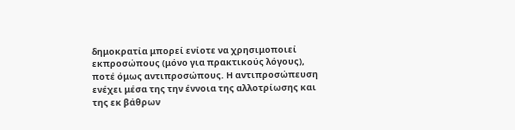δημοκρατία μπορεί ενίοτε να χρησιμοποιεί εκπροσώπους (μόνο για πρακτικούς λόγους), ποτέ όμως αντιπροσώπους. Η αντιπροσώπευση ενέχει μέσα της την έννοια της αλλοτρίωσης και της εκ βάθρων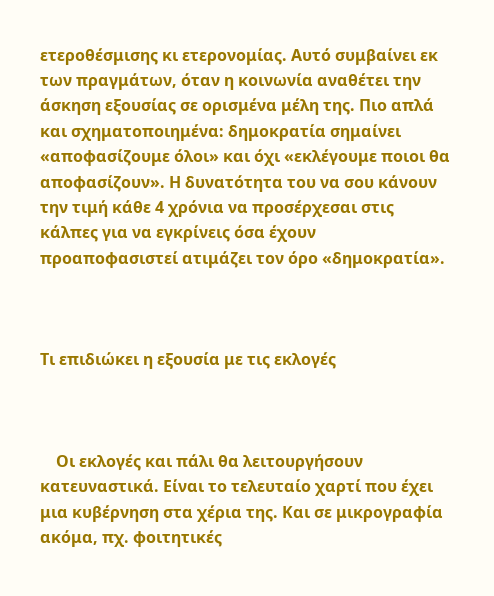ετεροθέσμισης κι ετερονομίας. Αυτό συμβαίνει εκ των πραγμάτων, όταν η κοινωνία αναθέτει την άσκηση εξουσίας σε ορισμένα μέλη της. Πιο απλά και σχηματοποιημένα: δημοκρατία σημαίνει «αποφασίζουμε όλοι» και όχι «εκλέγουμε ποιοι θα αποφασίζουν». Η δυνατότητα του να σου κάνουν την τιμή κάθε 4 χρόνια να προσέρχεσαι στις κάλπες για να εγκρίνεις όσα έχουν προαποφασιστεί ατιμάζει τον όρο «δημοκρατία».



Τι επιδιώκει η εξουσία με τις εκλογές



    Οι εκλογές και πάλι θα λειτουργήσουν κατευναστικά. Είναι το τελευταίο χαρτί που έχει μια κυβέρνηση στα χέρια της. Και σε μικρογραφία ακόμα, πχ. φοιτητικές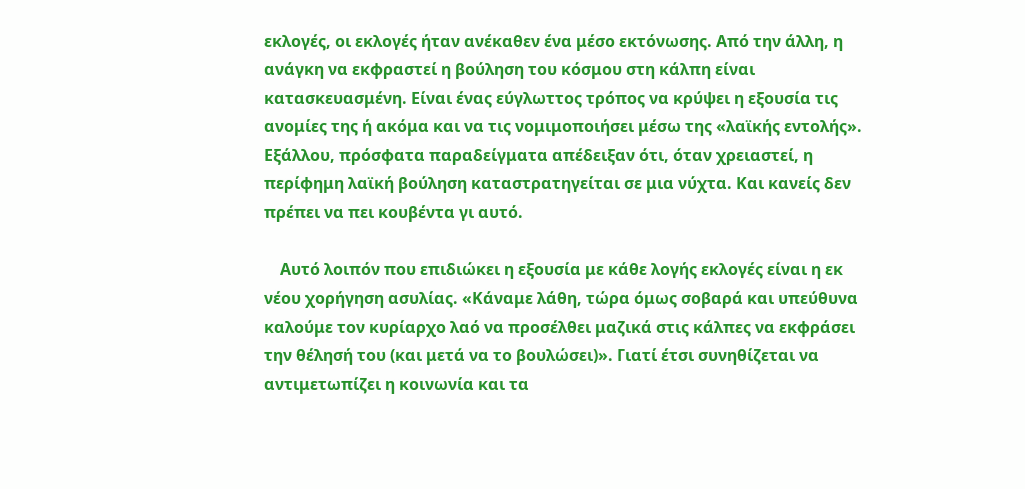εκλογές, οι εκλογές ήταν ανέκαθεν ένα μέσο εκτόνωσης. Από την άλλη, η ανάγκη να εκφραστεί η βούληση του κόσμου στη κάλπη είναι κατασκευασμένη. Είναι ένας εύγλωττος τρόπος να κρύψει η εξουσία τις ανομίες της ή ακόμα και να τις νομιμοποιήσει μέσω της «λαϊκής εντολής». Εξάλλου, πρόσφατα παραδείγματα απέδειξαν ότι, όταν χρειαστεί, η περίφημη λαϊκή βούληση καταστρατηγείται σε μια νύχτα. Και κανείς δεν πρέπει να πει κουβέντα γι αυτό.

    Αυτό λοιπόν που επιδιώκει η εξουσία με κάθε λογής εκλογές είναι η εκ νέου χορήγηση ασυλίας. «Κάναμε λάθη, τώρα όμως σοβαρά και υπεύθυνα καλούμε τον κυρίαρχο λαό να προσέλθει μαζικά στις κάλπες να εκφράσει την θέλησή του (και μετά να το βουλώσει)». Γιατί έτσι συνηθίζεται να αντιμετωπίζει η κοινωνία και τα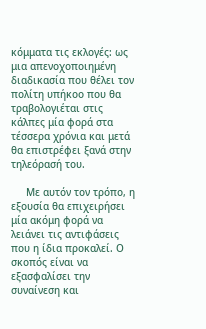κόμματα τις εκλογές: ως μια απενοχοποιημένη διαδικασία που θέλει τον πολίτη υπήκοο που θα τραβολογιέται στις κάλπες μία φορά στα τέσσερα χρόνια και μετά θα επιστρέφει ξανά στην τηλεόρασή του.

     Με αυτόν τον τρόπο, η εξουσία θα επιχειρήσει μία ακόμη φορά να λειάνει τις αντιφάσεις που η ίδια προκαλεί. Ο σκοπός είναι να εξασφαλίσει την συναίνεση και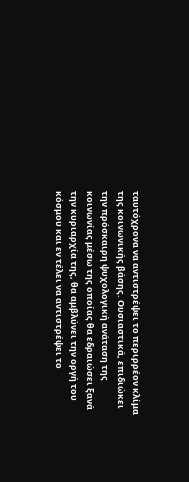ταυτόχρονα να αντιστρέψει το περιρρέον κλίμα της κοινωνικής βάσης. Ουσιαστικά, επιδιώκει την πρόσκαιρη ψυχολογική ανάταση της κοινωνίας μέσω της οποίας θα εδραιώσει ξανά την κυριαρχία της, θα αμβλύνει την οργή του κόσμου και εν τέλει να αντιστρέψει το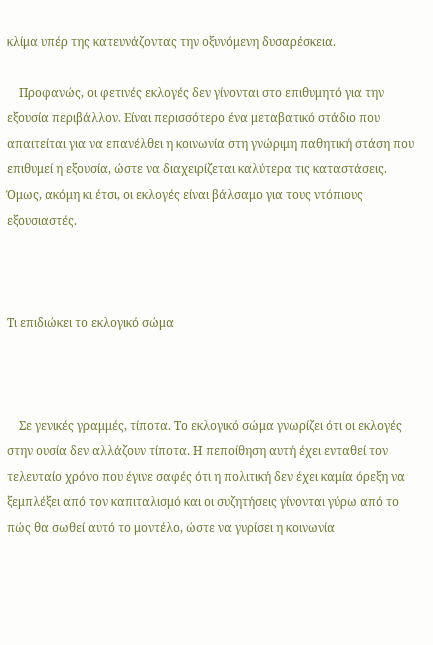κλίμα υπέρ της κατευνάζοντας την οξυνόμενη δυσαρέσκεια.

    Προφανώς, οι φετινές εκλογές δεν γίνονται στο επιθυμητό για την εξουσία περιβάλλον. Είναι περισσότερο ένα μεταβατικό στάδιο που απαιτείται για να επανέλθει η κοινωνία στη γνώριμη παθητική στάση που επιθυμεί η εξουσία, ώστε να διαχειρίζεται καλύτερα τις καταστάσεις. Όμως, ακόμη κι έτσι, οι εκλογές είναι βάλσαμο για τους ντόπιους εξουσιαστές.



Τι επιδιώκει το εκλογικό σώμα



    Σε γενικές γραμμές, τίποτα. Το εκλογικό σώμα γνωρίζει ότι οι εκλογές στην ουσία δεν αλλάζουν τίποτα. Η πεποίθηση αυτή έχει ενταθεί τον τελευταίο χρόνο που έγινε σαφές ότι η πολιτική δεν έχει καμία όρεξη να ξεμπλέξει από τον καπιταλισμό και οι συζητήσεις γίνονται γύρω από το πώς θα σωθεί αυτό το μοντέλο, ώστε να γυρίσει η κοινωνία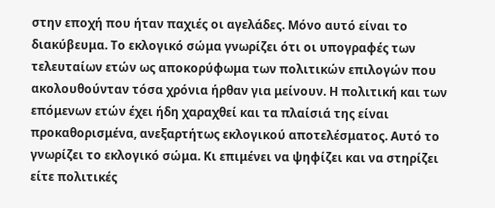στην εποχή που ήταν παχιές οι αγελάδες. Μόνο αυτό είναι το διακύβευμα. Το εκλογικό σώμα γνωρίζει ότι οι υπογραφές των τελευταίων ετών ως αποκορύφωμα των πολιτικών επιλογών που ακολουθούνταν τόσα χρόνια ήρθαν για μείνουν. Η πολιτική και των επόμενων ετών έχει ήδη χαραχθεί και τα πλαίσιά της είναι προκαθορισμένα, ανεξαρτήτως εκλογικού αποτελέσματος. Αυτό το γνωρίζει το εκλογικό σώμα. Κι επιμένει να ψηφίζει και να στηρίζει είτε πολιτικές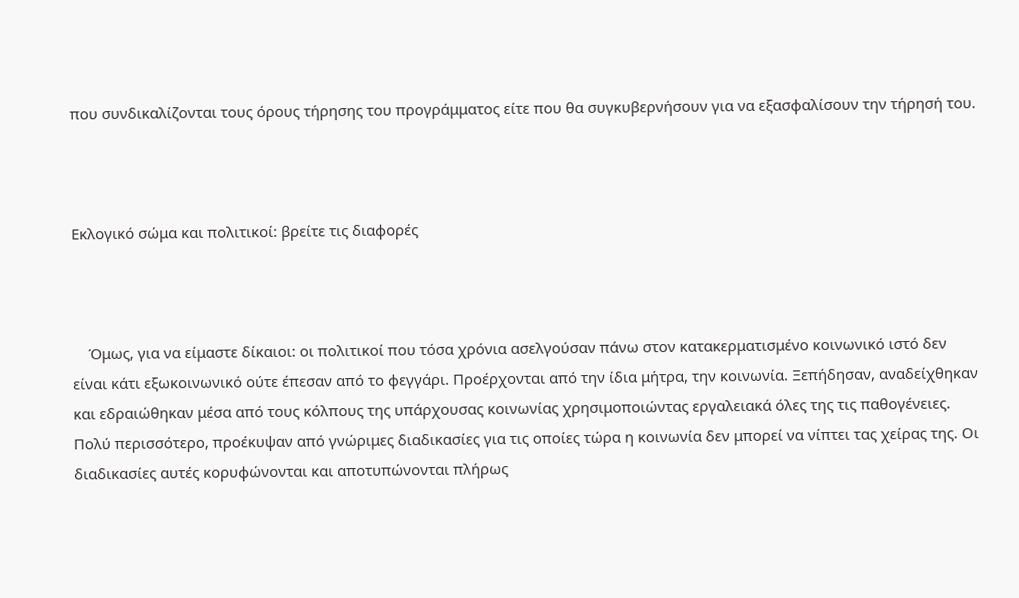που συνδικαλίζονται τους όρους τήρησης του προγράμματος είτε που θα συγκυβερνήσουν για να εξασφαλίσουν την τήρησή του.



Εκλογικό σώμα και πολιτικοί: βρείτε τις διαφορές



    Όμως, για να είμαστε δίκαιοι: οι πολιτικοί που τόσα χρόνια ασελγούσαν πάνω στον κατακερματισμένο κοινωνικό ιστό δεν είναι κάτι εξωκοινωνικό ούτε έπεσαν από το φεγγάρι. Προέρχονται από την ίδια μήτρα, την κοινωνία. Ξεπήδησαν, αναδείχθηκαν και εδραιώθηκαν μέσα από τους κόλπους της υπάρχουσας κοινωνίας χρησιμοποιώντας εργαλειακά όλες της τις παθογένειες. Πολύ περισσότερο, προέκυψαν από γνώριμες διαδικασίες για τις οποίες τώρα η κοινωνία δεν μπορεί να νίπτει τας χείρας της. Οι διαδικασίες αυτές κορυφώνονται και αποτυπώνονται πλήρως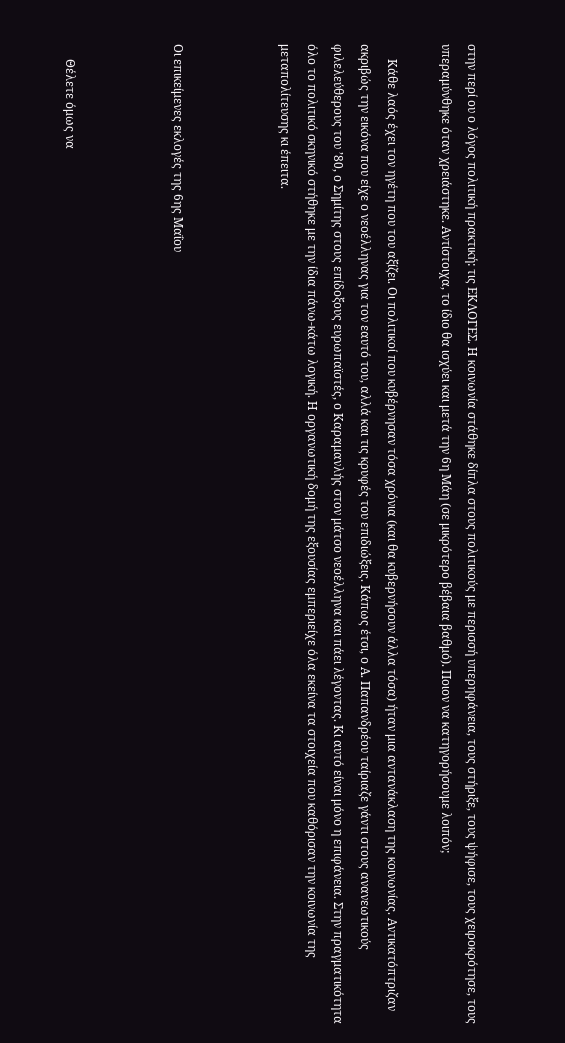στην περί ου ο λόγος πολιτική πρακτική: τις ΕΚΛΟΓΕΣ. Η κοινωνία στάθηκε δίπλα στους πολιτικούς με περισσή υπερηφάνεια, τους στήριξε, τους ψήφισε, τους χειροκρότησε, τους υπεραμύνθηκε όταν χρειάστηκε. Αντίστοιχα, το ίδιο θα ισχύει και μετά την 6η Μάη (σε μικρότερο βέβαια βαθμό). Ποιον να κατηγορήσουμε λοιπόν;

     Κάθε λαός έχει τον ηγέτη που του αξίζει. Οι πολιτικοί που κυβέρνησαν τόσα χρόνια (και θα κυβερνήσουν άλλα τόσα) ήταν μια αντανάκλαση της κοινωνίας. Αντικατόπτριζαν ακριβώς την εικόνα που είχε ο νεοέλληνας για τον εαυτό του, αλλά και τις κρυφές του επιδιώξεις. Κάπως έτσι, ο Α. Παπανδρέου ταίριαζε γάντι στους ανανεωτικούς φιλελεύθερους του ’80, ο Σημίτης στους επίδοξους ευρωπαϊστές, ο Καραμανλής στον μάτσο νεοέλληνα και πάει λέγοντας. Κι αυτό είναι μόνο η επιφάνεια. Στην πραγματικότητα όλο το πολιτικό σκηνικό στήθηκε με την ίδια πάνω-κάτω λογική. Η οργανωτική δομή της εξουσίας εμπεριείχε όλα εκείνα τα στοιχεία που καθόρισαν την κοινωνία της μεταπολίτευσης κι έπειτα.



Οι επικείμενες εκλογές της 6ης Μαΐου



     Θέλετε όμως να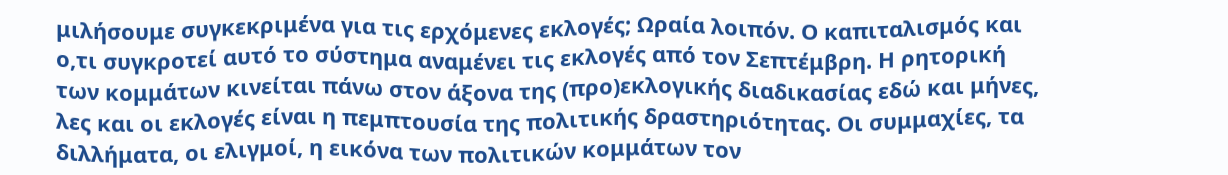μιλήσουμε συγκεκριμένα για τις ερχόμενες εκλογές; Ωραία λοιπόν. Ο καπιταλισμός και ο,τι συγκροτεί αυτό το σύστημα αναμένει τις εκλογές από τον Σεπτέμβρη. Η ρητορική των κομμάτων κινείται πάνω στον άξονα της (προ)εκλογικής διαδικασίας εδώ και μήνες, λες και οι εκλογές είναι η πεμπτουσία της πολιτικής δραστηριότητας. Οι συμμαχίες, τα διλλήματα, οι ελιγμοί, η εικόνα των πολιτικών κομμάτων τον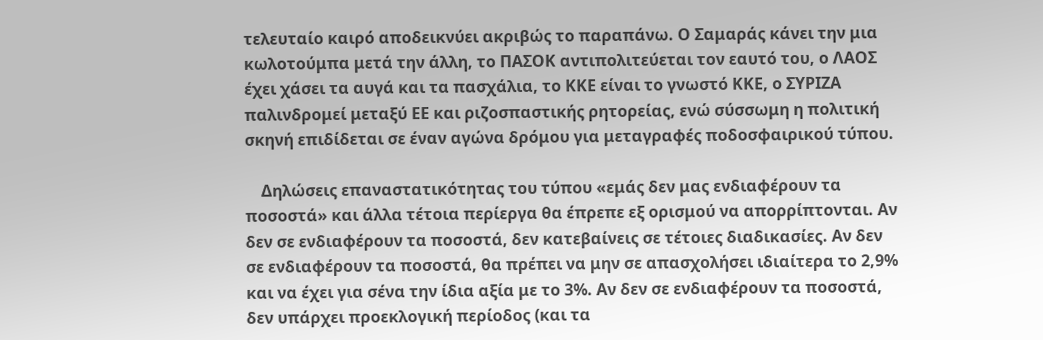τελευταίο καιρό αποδεικνύει ακριβώς το παραπάνω. Ο Σαμαράς κάνει την μια κωλοτούμπα μετά την άλλη, το ΠΑΣΟΚ αντιπολιτεύεται τον εαυτό του, ο ΛΑΟΣ έχει χάσει τα αυγά και τα πασχάλια, το ΚΚΕ είναι το γνωστό ΚΚΕ, ο ΣΥΡΙΖΑ παλινδρομεί μεταξύ ΕΕ και ριζοσπαστικής ρητορείας, ενώ σύσσωμη η πολιτική σκηνή επιδίδεται σε έναν αγώνα δρόμου για μεταγραφές ποδοσφαιρικού τύπου.

    Δηλώσεις επαναστατικότητας του τύπου «εμάς δεν μας ενδιαφέρουν τα ποσοστά» και άλλα τέτοια περίεργα θα έπρεπε εξ ορισμού να απορρίπτονται. Αν δεν σε ενδιαφέρουν τα ποσοστά, δεν κατεβαίνεις σε τέτοιες διαδικασίες. Αν δεν σε ενδιαφέρουν τα ποσοστά, θα πρέπει να μην σε απασχολήσει ιδιαίτερα το 2,9% και να έχει για σένα την ίδια αξία με το 3%. Αν δεν σε ενδιαφέρουν τα ποσοστά, δεν υπάρχει προεκλογική περίοδος (και τα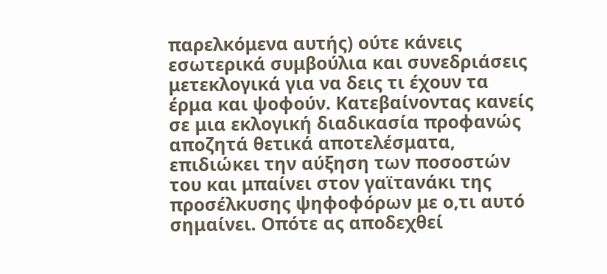παρελκόμενα αυτής) ούτε κάνεις εσωτερικά συμβούλια και συνεδριάσεις μετεκλογικά για να δεις τι έχουν τα έρμα και ψοφούν. Κατεβαίνοντας κανείς σε μια εκλογική διαδικασία προφανώς αποζητά θετικά αποτελέσματα, επιδιώκει την αύξηση των ποσοστών του και μπαίνει στον γαϊτανάκι της προσέλκυσης ψηφοφόρων με ο,τι αυτό σημαίνει. Οπότε ας αποδεχθεί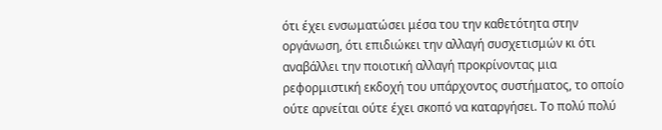ότι έχει ενσωματώσει μέσα του την καθετότητα στην οργάνωση, ότι επιδιώκει την αλλαγή συσχετισμών κι ότι αναβάλλει την ποιοτική αλλαγή προκρίνοντας μια ρεφορμιστική εκδοχή του υπάρχοντος συστήματος, το οποίο ούτε αρνείται ούτε έχει σκοπό να καταργήσει. Το πολύ πολύ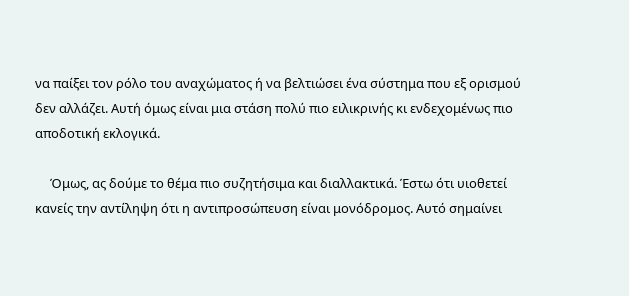να παίξει τον ρόλο του αναχώματος ή να βελτιώσει ένα σύστημα που εξ ορισμού δεν αλλάζει. Αυτή όμως είναι μια στάση πολύ πιο ειλικρινής κι ενδεχομένως πιο αποδοτική εκλογικά.

     Όμως, ας δούμε το θέμα πιο συζητήσιμα και διαλλακτικά. Έστω ότι υιοθετεί κανείς την αντίληψη ότι η αντιπροσώπευση είναι μονόδρομος. Αυτό σημαίνει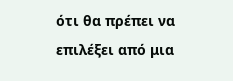ότι θα πρέπει να επιλέξει από μια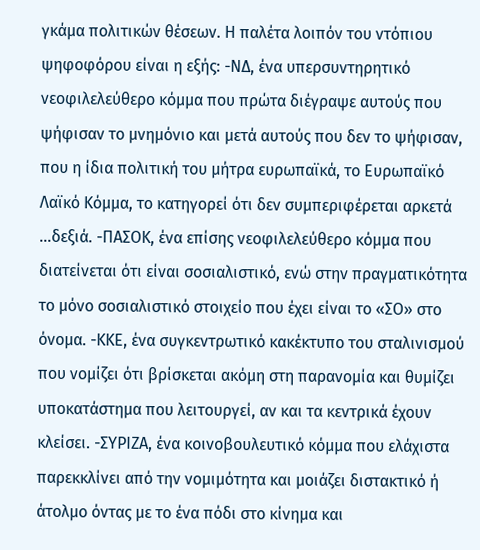γκάμα πολιτικών θέσεων. Η παλέτα λοιπόν του ντόπιου ψηφοφόρου είναι η εξής: -ΝΔ, ένα υπερσυντηρητικό νεοφιλελεύθερο κόμμα που πρώτα διέγραψε αυτούς που ψήφισαν το μνημόνιο και μετά αυτούς που δεν το ψήφισαν, που η ίδια πολιτική του μήτρα ευρωπαϊκά, το Ευρωπαϊκό Λαϊκό Κόμμα, το κατηγορεί ότι δεν συμπεριφέρεται αρκετά …δεξιά. -ΠΑΣΟΚ, ένα επίσης νεοφιλελεύθερο κόμμα που διατείνεται ότι είναι σοσιαλιστικό, ενώ στην πραγματικότητα το μόνο σοσιαλιστικό στοιχείο που έχει είναι το «ΣΟ» στο όνομα. -ΚΚΕ, ένα συγκεντρωτικό κακέκτυπο του σταλινισμού που νομίζει ότι βρίσκεται ακόμη στη παρανομία και θυμίζει υποκατάστημα που λειτουργεί, αν και τα κεντρικά έχουν κλείσει. -ΣΥΡΙΖΑ, ένα κοινοβουλευτικό κόμμα που ελάχιστα παρεκκλίνει από την νομιμότητα και μοιάζει διστακτικό ή άτολμο όντας με το ένα πόδι στο κίνημα και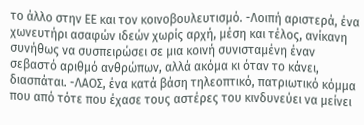το άλλο στην ΕΕ και τον κοινοβουλευτισμό. -Λοιπή αριστερά, ένα χωνευτήρι ασαφών ιδεών χωρίς αρχή, μέση και τέλος, ανίκανη συνήθως να συσπειρώσει σε μια κοινή συνισταμένη έναν σεβαστό αριθμό ανθρώπων, αλλά ακόμα κι όταν το κάνει, διασπάται. -ΛΑΟΣ, ένα κατά βάση τηλεοπτικό, πατριωτικό κόμμα που από τότε που έχασε τους αστέρες του κινδυνεύει να μείνει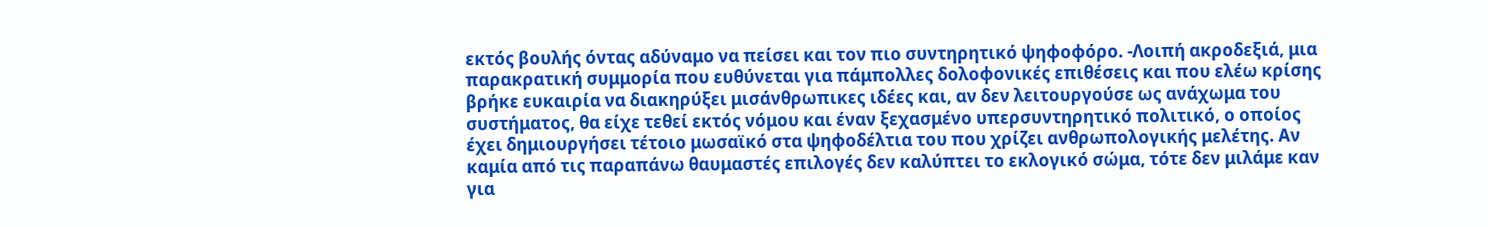εκτός βουλής όντας αδύναμο να πείσει και τον πιο συντηρητικό ψηφοφόρο. -Λοιπή ακροδεξιά, μια παρακρατική συμμορία που ευθύνεται για πάμπολλες δολοφονικές επιθέσεις και που ελέω κρίσης βρήκε ευκαιρία να διακηρύξει μισάνθρωπικες ιδέες και, αν δεν λειτουργούσε ως ανάχωμα του συστήματος, θα είχε τεθεί εκτός νόμου και έναν ξεχασμένο υπερσυντηρητικό πολιτικό, ο οποίος έχει δημιουργήσει τέτοιο μωσαϊκό στα ψηφοδέλτια του που χρίζει ανθρωπολογικής μελέτης. Αν καμία από τις παραπάνω θαυμαστές επιλογές δεν καλύπτει το εκλογικό σώμα, τότε δεν μιλάμε καν για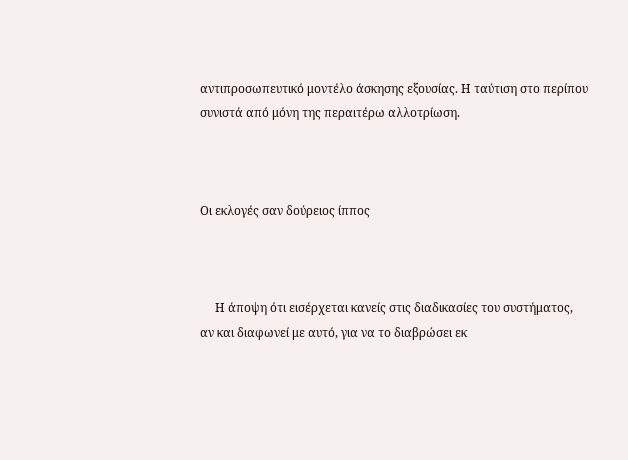αντιπροσωπευτικό μοντέλο άσκησης εξουσίας. Η ταύτιση στο περίπου συνιστά από μόνη της περαιτέρω αλλοτρίωση.



Οι εκλογές σαν δούρειος ίππος



     Η άποψη ότι εισέρχεται κανείς στις διαδικασίες του συστήματος, αν και διαφωνεί με αυτό, για να το διαβρώσει εκ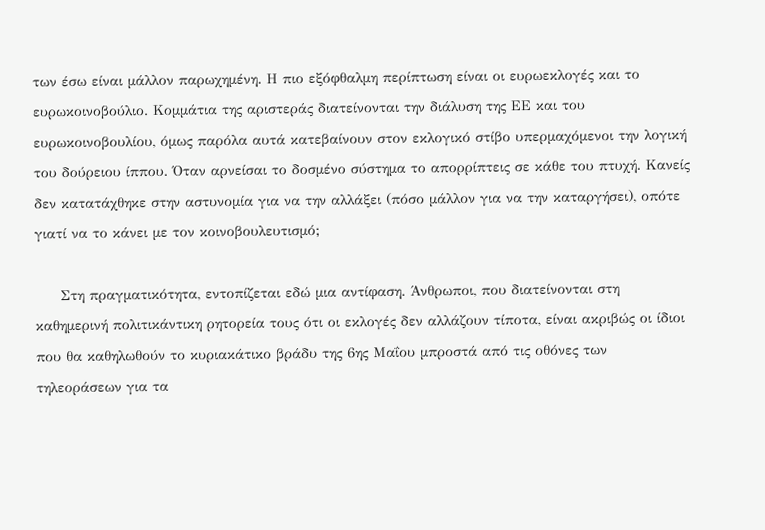των έσω είναι μάλλον παρωχημένη. Η πιο εξόφθαλμη περίπτωση είναι οι ευρωεκλογές και το ευρωκοινοβούλιο. Κομμάτια της αριστεράς διατείνονται την διάλυση της ΕΕ και του ευρωκοινοβουλίου, όμως παρόλα αυτά κατεβαίνουν στον εκλογικό στίβο υπερμαχόμενοι την λογική του δούρειου ίππου. Όταν αρνείσαι το δοσμένο σύστημα το απορρίπτεις σε κάθε του πτυχή. Κανείς δεν κατατάχθηκε στην αστυνομία για να την αλλάξει (πόσο μάλλον για να την καταργήσει), οπότε γιατί να το κάνει με τον κοινοβουλευτισμό;

     Στη πραγματικότητα, εντοπίζεται εδώ μια αντίφαση. Άνθρωποι, που διατείνονται στη καθημερινή πολιτικάντικη ρητορεία τους ότι οι εκλογές δεν αλλάζουν τίποτα, είναι ακριβώς οι ίδιοι που θα καθηλωθούν το κυριακάτικο βράδυ της 6ης Μαΐου μπροστά από τις οθόνες των τηλεοράσεων για τα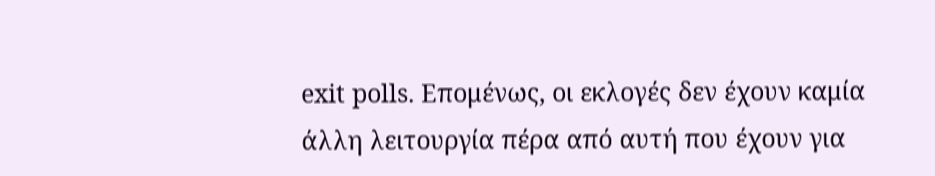exit polls. Επομένως, οι εκλογές δεν έχουν καμία άλλη λειτουργία πέρα από αυτή που έχουν για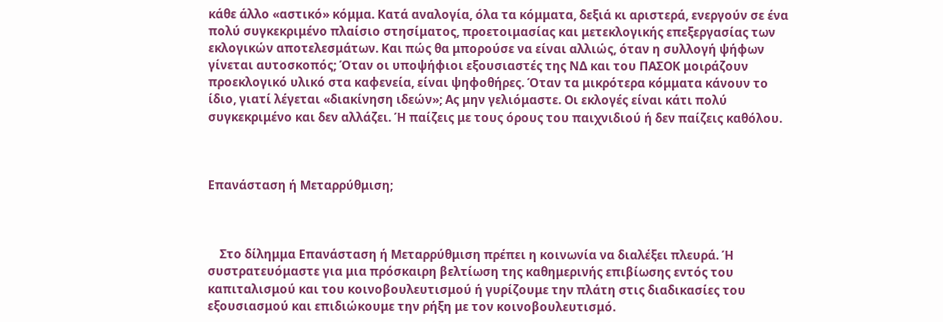κάθε άλλο «αστικό» κόμμα. Κατά αναλογία, όλα τα κόμματα, δεξιά κι αριστερά, ενεργούν σε ένα πολύ συγκεκριμένο πλαίσιο στησίματος, προετοιμασίας και μετεκλογικής επεξεργασίας των εκλογικών αποτελεσμάτων. Και πώς θα μπορούσε να είναι αλλιώς, όταν η συλλογή ψήφων γίνεται αυτοσκοπός; Όταν οι υποψήφιοι εξουσιαστές της ΝΔ και του ΠΑΣΟΚ μοιράζουν προεκλογικό υλικό στα καφενεία, είναι ψηφοθήρες. Όταν τα μικρότερα κόμματα κάνουν το ίδιο, γιατί λέγεται «διακίνηση ιδεών»; Ας μην γελιόμαστε. Οι εκλογές είναι κάτι πολύ συγκεκριμένο και δεν αλλάζει. Ή παίζεις με τους όρους του παιχνιδιού ή δεν παίζεις καθόλου.



Επανάσταση ή Μεταρρύθμιση;



    Στο δίλημμα Επανάσταση ή Μεταρρύθμιση πρέπει η κοινωνία να διαλέξει πλευρά. Ή συστρατευόμαστε για μια πρόσκαιρη βελτίωση της καθημερινής επιβίωσης εντός του καπιταλισμού και του κοινοβουλευτισμού ή γυρίζουμε την πλάτη στις διαδικασίες του εξουσιασμού και επιδιώκουμε την ρήξη με τον κοινοβουλευτισμό.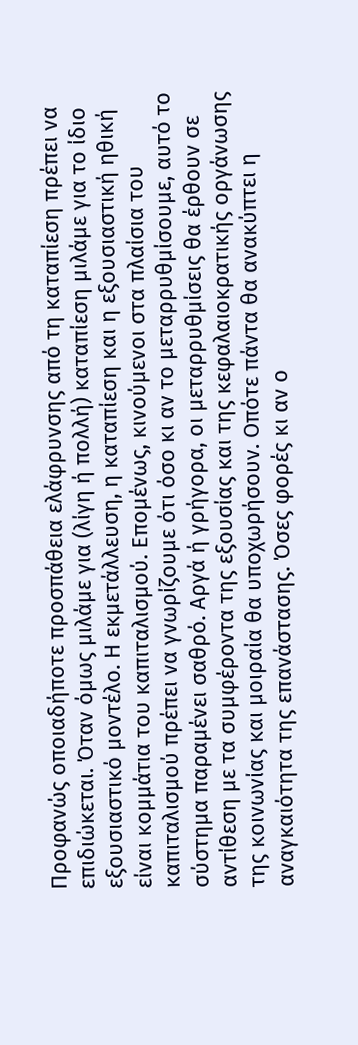Προφανώς οποιαδήποτε προσπάθεια ελάφρυνσης από τη καταπίεση πρέπει να επιδιώκεται. Όταν όμως μιλάμε για (λίγη ή πολλή) καταπίεση μιλάμε για το ίδιο εξουσιαστικό μοντέλο. Η εκμετάλλευση, η καταπίεση και η εξουσιαστική ηθική είναι κομμάτια του καπιταλισμού. Επομένως, κινούμενοι στα πλαίσια του καπιταλισμού πρέπει να γνωρίζουμε ότι όσο κι αν το μεταρρυθμίσουμε, αυτό το σύστημα παραμένει σαθρό. Αργά ή γρήγορα, οι μεταρρυθμίσεις θα έρθουν σε αντίθεση με τα συμφέροντα της εξουσίας και της κεφαλαιοκρατικής οργάνωσης της κοινωνίας και μοιραία θα υποχωρήσουν. Οπότε πάντα θα ανακύπτει η αναγκαιότητα της επανάστασης. Όσες φορές κι αν ο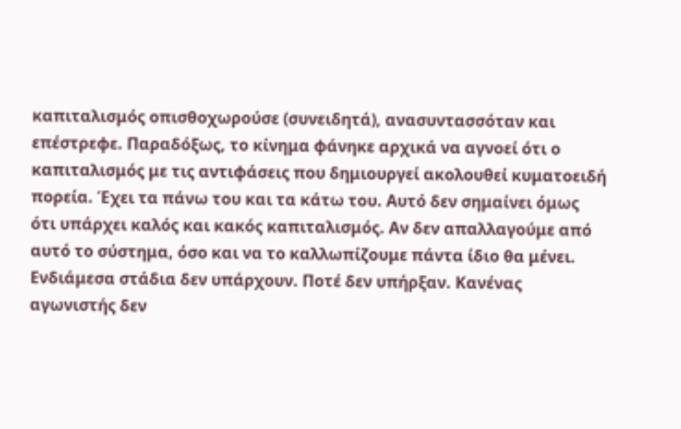καπιταλισμός οπισθοχωρούσε (συνειδητά), ανασυντασσόταν και επέστρεφε. Παραδόξως, το κίνημα φάνηκε αρχικά να αγνοεί ότι ο καπιταλισμός με τις αντιφάσεις που δημιουργεί ακολουθεί κυματοειδή πορεία. Έχει τα πάνω του και τα κάτω του. Αυτό δεν σημαίνει όμως ότι υπάρχει καλός και κακός καπιταλισμός. Αν δεν απαλλαγούμε από αυτό το σύστημα, όσο και να το καλλωπίζουμε πάντα ίδιο θα μένει. Ενδιάμεσα στάδια δεν υπάρχουν. Ποτέ δεν υπήρξαν. Κανένας αγωνιστής δεν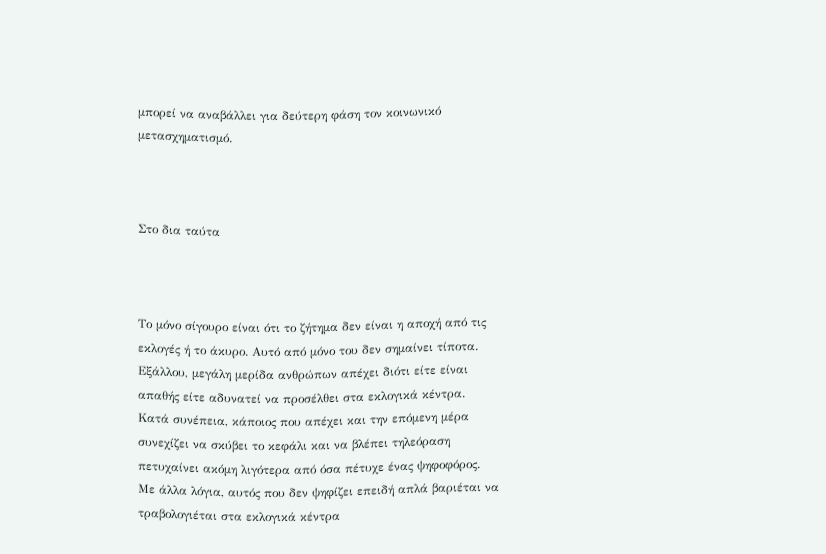μπορεί να αναβάλλει για δεύτερη φάση τον κοινωνικό μετασχηματισμό.



Στο δια ταύτα



Το μόνο σίγουρο είναι ότι το ζήτημα δεν είναι η αποχή από τις εκλογές ή το άκυρο. Αυτό από μόνο του δεν σημαίνει τίποτα. Εξάλλου, μεγάλη μερίδα ανθρώπων απέχει διότι είτε είναι απαθής είτε αδυνατεί να προσέλθει στα εκλογικά κέντρα. Κατά συνέπεια, κάποιος που απέχει και την επόμενη μέρα συνεχίζει να σκύβει το κεφάλι και να βλέπει τηλεόραση πετυχαίνει ακόμη λιγότερα από όσα πέτυχε ένας ψηφοφόρος. Με άλλα λόγια, αυτός που δεν ψηφίζει επειδή απλά βαριέται να τραβολογιέται στα εκλογικά κέντρα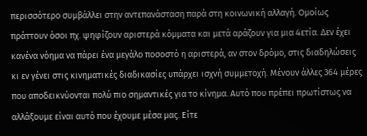περισσότερο συμβάλλει στην αντεπανάσταση παρά στη κοινωνική αλλαγή. Ομοίως πράττουν όσοι πχ. ψηφίζουν αριστερά κόμματα και μετά αράζουν για μια 4ετία. Δεν έχει κανένα νόημα να πάρει ένα μεγάλο ποσοστό η αριστερά, αν στον δρόμο, στις διαδηλώσεις κι εν γένει στις κινηματικές διαδικασίες υπάρχει ισχνή συμμετοχή. Μένουν άλλες 364 μέρες που αποδεικνύονται πολύ πιο σημαντικές για το κίνημα. Αυτό που πρέπει πρωτίστως να αλλάξουμε είναι αυτό που έχουμε μέσα μας. Είτε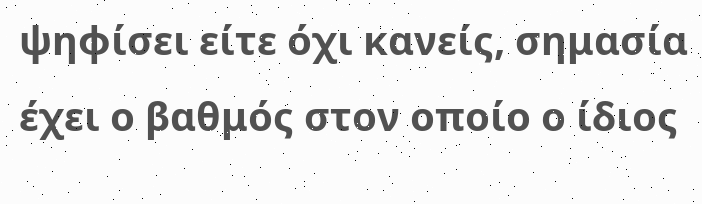ψηφίσει είτε όχι κανείς, σημασία έχει ο βαθμός στον οποίο ο ίδιος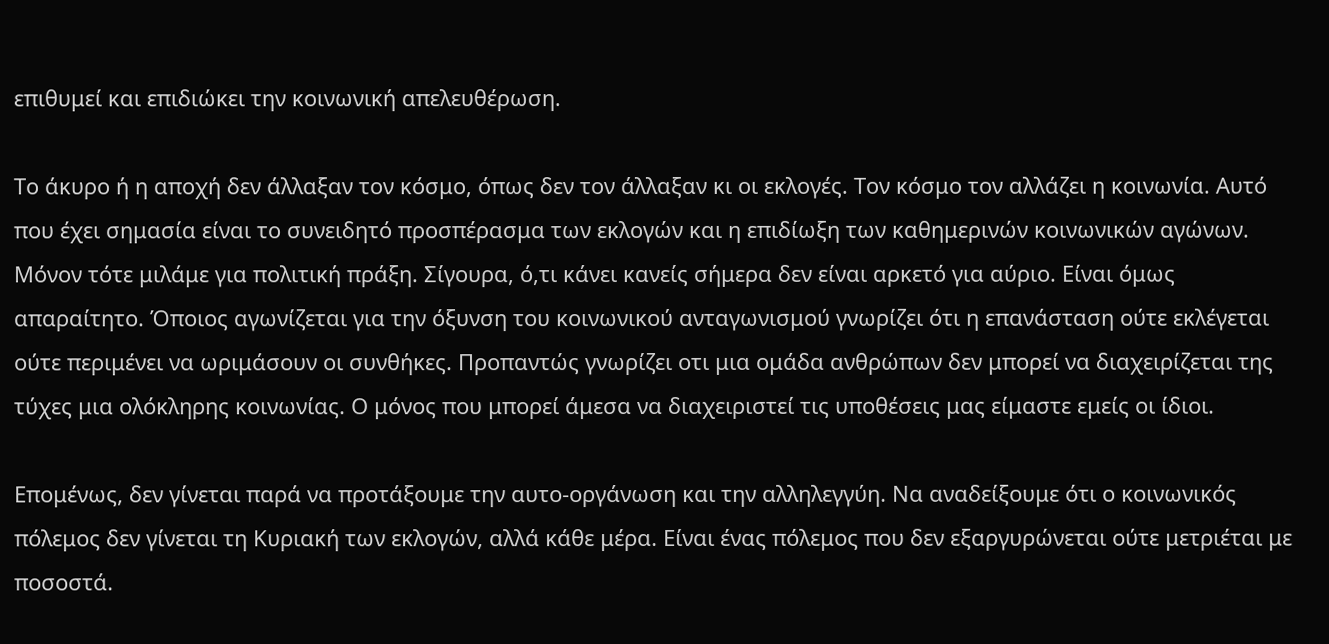επιθυμεί και επιδιώκει την κοινωνική απελευθέρωση.

Το άκυρο ή η αποχή δεν άλλαξαν τον κόσμο, όπως δεν τον άλλαξαν κι οι εκλογές. Τον κόσμο τον αλλάζει η κοινωνία. Αυτό που έχει σημασία είναι το συνειδητό προσπέρασμα των εκλογών και η επιδίωξη των καθημερινών κοινωνικών αγώνων. Μόνον τότε μιλάμε για πολιτική πράξη. Σίγουρα, ό,τι κάνει κανείς σήμερα δεν είναι αρκετό για αύριο. Είναι όμως απαραίτητο. Όποιος αγωνίζεται για την όξυνση του κοινωνικού ανταγωνισμού γνωρίζει ότι η επανάσταση ούτε εκλέγεται ούτε περιμένει να ωριμάσουν οι συνθήκες. Προπαντώς γνωρίζει οτι μια ομάδα ανθρώπων δεν μπορεί να διαχειρίζεται της τύχες μια ολόκληρης κοινωνίας. Ο μόνος που μπορεί άμεσα να διαχειριστεί τις υποθέσεις μας είμαστε εμείς οι ίδιοι.

Επομένως, δεν γίνεται παρά να προτάξουμε την αυτο-οργάνωση και την αλληλεγγύη. Να αναδείξουμε ότι ο κοινωνικός πόλεμος δεν γίνεται τη Κυριακή των εκλογών, αλλά κάθε μέρα. Είναι ένας πόλεμος που δεν εξαργυρώνεται ούτε μετριέται με ποσοστά.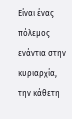Είναι ένας πόλεμος ενάντια στην κυριαρχία, την κάθετη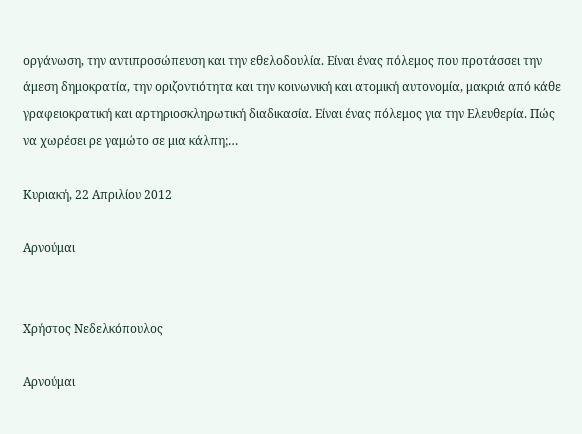οργάνωση, την αντιπροσώπευση και την εθελοδουλία. Είναι ένας πόλεμος που προτάσσει την άμεση δημοκρατία, την οριζοντιότητα και την κοινωνική και ατομική αυτονομία, μακριά από κάθε γραφειοκρατική και αρτηριοσκληρωτική διαδικασία. Είναι ένας πόλεμος για την Ελευθερία. Πώς να χωρέσει ρε γαμώτο σε μια κάλπη;…

Κυριακή, 22 Απριλίου 2012

Αρνούμαι


Χρήστος Νεδελκόπουλος

Αρνούμαι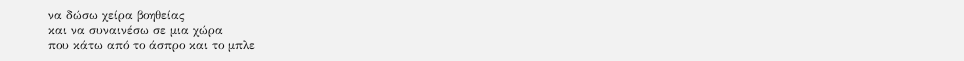να δώσω χείρα βοηθείας
και να συναινέσω σε μια χώρα
που κάτω από το άσπρο και το μπλε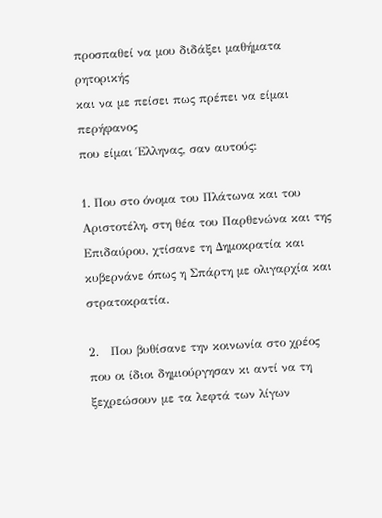προσπαθεί να μου διδάξει μαθήματα ρητορικής
και να με πείσει πως πρέπει να είμαι περήφανος
που είμαι Έλληνας, σαν αυτούς:

1. Που στο όνομα του Πλάτωνα και του Αριστοτέλη, στη θέα του Παρθενώνα και της Επιδαύρου, χτίσανε τη Δημοκρατία και κυβερνάνε όπως η Σπάρτη με ολιγαρχία και στρατοκρατία.

2.   Που βυθίσανε την κοινωνία στο χρέος που οι ίδιοι δημιούργησαν κι αντί να τη ξεχρεώσουν με τα λεφτά των λίγων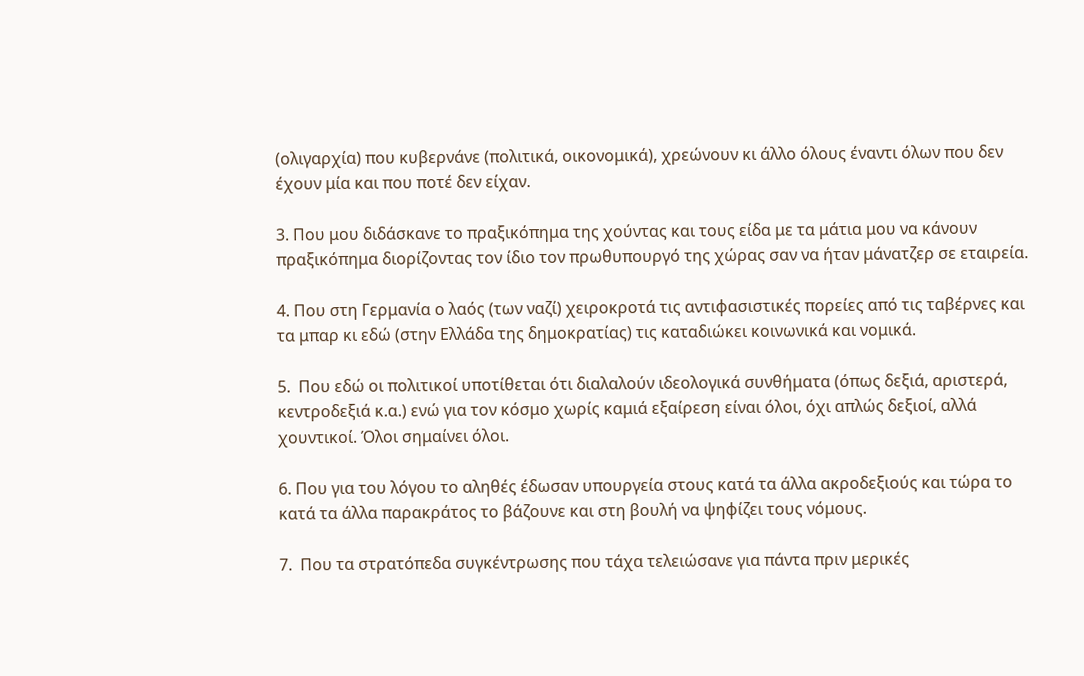(ολιγαρχία) που κυβερνάνε (πολιτικά, οικονομικά), χρεώνουν κι άλλο όλους έναντι όλων που δεν έχουν μία και που ποτέ δεν είχαν.

3. Που μου διδάσκανε το πραξικόπημα της χούντας και τους είδα με τα μάτια μου να κάνουν πραξικόπημα διορίζοντας τον ίδιο τον πρωθυπουργό της χώρας σαν να ήταν μάνατζερ σε εταιρεία.

4. Που στη Γερμανία ο λαός (των ναζί) χειροκροτά τις αντιφασιστικές πορείες από τις ταβέρνες και τα μπαρ κι εδώ (στην Ελλάδα της δημοκρατίας) τις καταδιώκει κοινωνικά και νομικά.

5.  Που εδώ οι πολιτικοί υποτίθεται ότι διαλαλούν ιδεολογικά συνθήματα (όπως δεξιά, αριστερά, κεντροδεξιά κ.α.) ενώ για τον κόσμο χωρίς καμιά εξαίρεση είναι όλοι, όχι απλώς δεξιοί, αλλά χουντικοί. Όλοι σημαίνει όλοι.

6. Που για του λόγου το αληθές έδωσαν υπουργεία στους κατά τα άλλα ακροδεξιούς και τώρα το κατά τα άλλα παρακράτος το βάζουνε και στη βουλή να ψηφίζει τους νόμους.

7.  Που τα στρατόπεδα συγκέντρωσης που τάχα τελειώσανε για πάντα πριν μερικές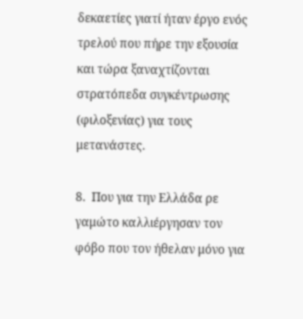δεκαετίες γιατί ήταν έργο ενός τρελού που πήρε την εξουσία και τώρα ξαναχτίζονται στρατόπεδα συγκέντρωσης (φιλοξενίας) για τους μετανάστες.

8.  Που για την Ελλάδα ρε γαμώτο καλλιέργησαν τον φόβο που τον ήθελαν μόνο για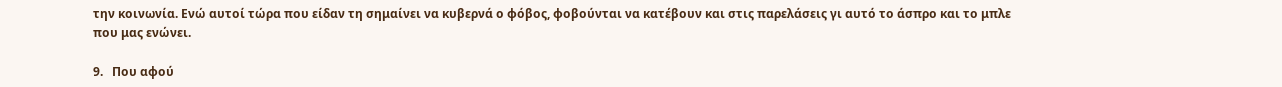την κοινωνία. Ενώ αυτοί τώρα που είδαν τη σημαίνει να κυβερνά ο φόβος, φοβούνται να κατέβουν και στις παρελάσεις γι αυτό το άσπρο και το μπλε που μας ενώνει.

9.   Που αφού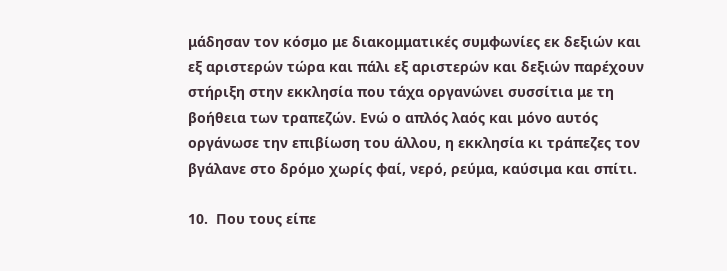μάδησαν τον κόσμο με διακομματικές συμφωνίες εκ δεξιών και εξ αριστερών τώρα και πάλι εξ αριστερών και δεξιών παρέχουν στήριξη στην εκκλησία που τάχα οργανώνει συσσίτια με τη βοήθεια των τραπεζών. Ενώ ο απλός λαός και μόνο αυτός οργάνωσε την επιβίωση του άλλου, η εκκλησία κι τράπεζες τον βγάλανε στο δρόμο χωρίς φαί, νερό, ρεύμα, καύσιμα και σπίτι.

10.  Που τους είπε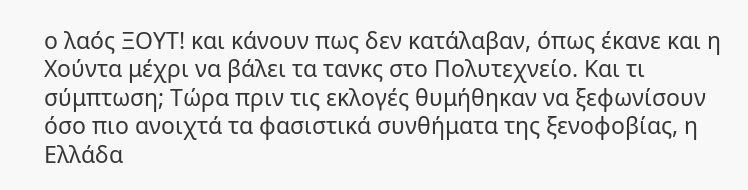ο λαός ΞΟΥΤ! και κάνουν πως δεν κατάλαβαν, όπως έκανε και η Χούντα μέχρι να βάλει τα τανκς στο Πολυτεχνείο. Και τι σύμπτωση; Τώρα πριν τις εκλογές θυμήθηκαν να ξεφωνίσουν όσο πιο ανοιχτά τα φασιστικά συνθήματα της ξενοφοβίας, η Ελλάδα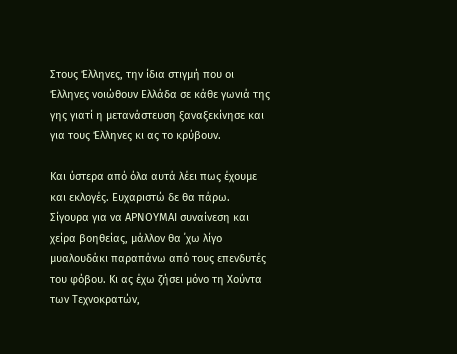Στους Έλληνες, την ίδια στιγμή που οι Έλληνες νοιώθουν Ελλάδα σε κάθε γωνιά της γης γιατί η μετανάστευση ξαναξεκίνησε και για τους Έλληνες κι ας το κρύβουν.

Και ύστερα από όλα αυτά λέει πως έχουμε και εκλογές. Ευχαριστώ δε θα πάρω. Σίγουρα για να ΑΡΝΟΥΜΑΙ συναίνεση και χείρα βοηθείας, μάλλον θα ΄χω λίγο μυαλουδάκι παραπάνω από τους επενδυτές του φόβου. Κι ας έχω ζήσει μόνο τη Χούντα των Τεχνοκρατών,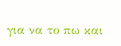για να το πω και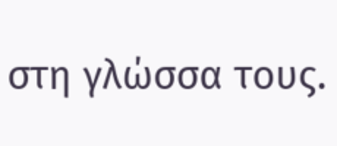στη γλώσσα τους.